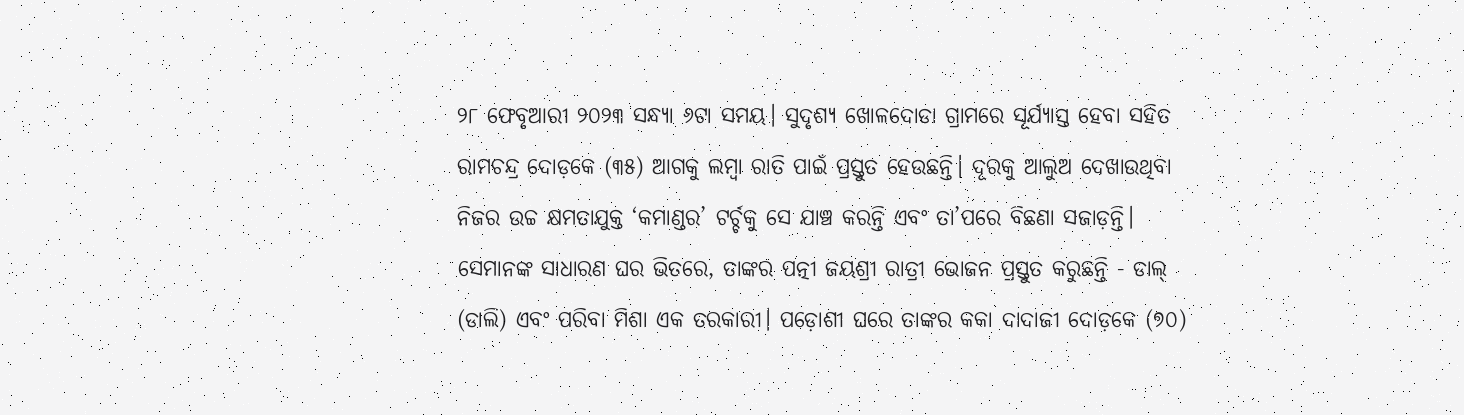୨୮ ଫେବୃଆରୀ ୨୦୨୩ ସନ୍ଧ୍ୟା ୬ଟା ସମୟ। ସୁଦୃଶ୍ୟ ଖୋଳଦୋଡା ଗ୍ରାମରେ ସୂର୍ଯ୍ୟାସ୍ତ ହେବା ସହିତ ରାମଚନ୍ଦ୍ର ଦୋଡ଼କେ (୩୫) ଆଗକୁ ଲମ୍ବା ରାତି ପାଇଁ ପ୍ରସ୍ତୁତ ହେଉଛନ୍ତି। ଦୂରକୁ ଆଲୁଅ ଦେଖାଉଥିବା ନିଜର ଉଚ୍ଚ କ୍ଷମତାଯୁକ୍ତ ‘କମାଣ୍ଡର’ ଟର୍ଚ୍ଚକୁ ସେ ଯାଞ୍ଚ କରନ୍ତି ଏବଂ ତା’ପରେ ବିଛଣା ସଜାଡ଼ନ୍ତି।
ସେମାନଙ୍କ ସାଧାରଣ ଘର ଭିତରେ, ତାଙ୍କର ପତ୍ନୀ ଜୟଶ୍ରୀ ରାତ୍ରୀ ଭୋଜନ ପ୍ରସ୍ତୁତ କରୁଛନ୍ତି - ଡାଲ୍ (ଡାଲି) ଏବଂ ପରିବା ମିଶା ଏକ ତରକାରୀ। ପଡ଼ୋଶୀ ଘରେ ତାଙ୍କର କକା ଦାଦାଜୀ ଦୋଡ଼କେ (୭୦)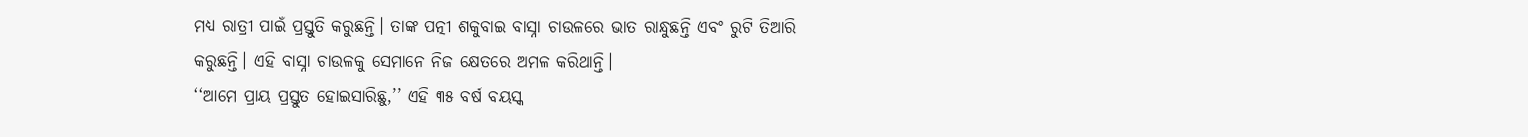ମଧ୍ୟ ରାତ୍ରୀ ପାଇଁ ପ୍ରସ୍ତୁତି କରୁଛନ୍ତି। ତାଙ୍କ ପତ୍ନୀ ଶକୁବାଇ ବାସ୍ନା ଚାଉଳରେ ଭାତ ରାନ୍ଧୁଛନ୍ତି ଏବଂ ରୁଟି ତିଆରି କରୁଛନ୍ତି। ଏହି ବାସ୍ନା ଚାଉଳକୁ ସେମାନେ ନିଜ କ୍ଷେତରେ ଅମଳ କରିଥାନ୍ତି।
‘‘ଆମେ ପ୍ରାୟ ପ୍ରସ୍ତୁତ ହୋଇସାରିଛୁ,’’ ଏହି ୩୫ ବର୍ଷ ବୟସ୍କ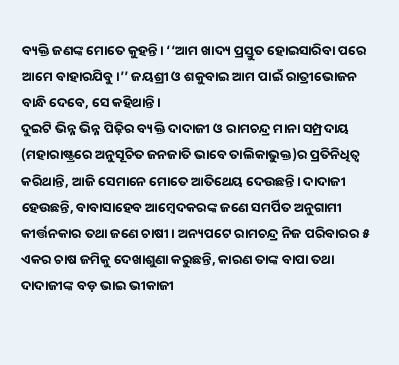ବ୍ୟକ୍ତି ଜଣଙ୍କ ମୋତେ କୁହନ୍ତି। ‘‘ଆମ ଖାଦ୍ୟ ପ୍ରସ୍ତୁତ ହୋଇସାରିବା ପରେ ଆମେ ବାହାରଯିବୁ।’’ ଜୟଶ୍ରୀ ଓ ଶକୁବାଇ ଆମ ପାଇଁ ରାତ୍ରୀଭୋଜନ ବାନ୍ଧି ଦେବେ, ସେ କହିଥାନ୍ତି।
ଦୁଇଟି ଭିନ୍ନ ଭିନ୍ନ ପିଢ଼ିର ବ୍ୟକ୍ତି ଦାଦାଜୀ ଓ ରାମଚନ୍ଦ୍ର ମାନା ସମ୍ପ୍ରଦାୟ (ମହାରାଷ୍ଟ୍ରରେ ଅନୁସୂଚିତ ଜନଜାତି ଭାବେ ତାଲିକାଭୁକ୍ତ)ର ପ୍ରତିନିଧିତ୍ୱ କରିଥାନ୍ତି, ଆଜି ସେମାନେ ମୋତେ ଆତିଥେୟ ଦେଉଛନ୍ତି। ଦାଦାଜୀ ହେଉଛନ୍ତି, ବାବାସାହେବ ଆମ୍ବେଦକରଙ୍କ ଜଣେ ସମର୍ପିତ ଅନୁଗାମୀ କୀର୍ତ୍ତନକାର ତଥା ଜଣେ ଚାଷୀ। ଅନ୍ୟପଟେ ରାମଚନ୍ଦ୍ର ନିଜ ପରିବାରର ୫ ଏକର ଚାଷ ଜମିକୁ ଦେଖାଶୁଣା କରୁଛନ୍ତି, କାରଣ ତାଙ୍କ ବାପା ତଥା ଦାଦାଜୀଙ୍କ ବଡ଼ ଭାଇ ଭୀକାଜୀ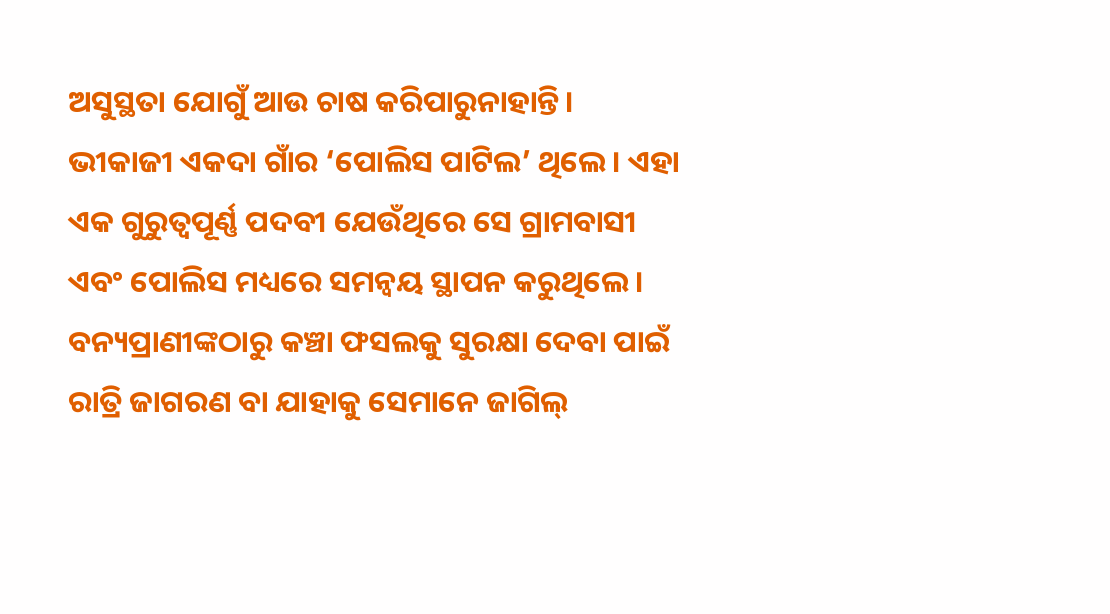ଅସୁସ୍ଥତା ଯୋଗୁଁ ଆଉ ଚାଷ କରିପାରୁନାହାନ୍ତି। ଭୀକାଜୀ ଏକଦା ଗାଁର ‘ପୋଲିସ ପାଟିଲ’ ଥିଲେ। ଏହା ଏକ ଗୁରୁତ୍ୱପୂର୍ଣ୍ଣ ପଦବୀ ଯେଉଁଥିରେ ସେ ଗ୍ରାମବାସୀ ଏବଂ ପୋଲିସ ମଧ୍ୟରେ ସମନ୍ୱୟ ସ୍ଥାପନ କରୁଥିଲେ।
ବନ୍ୟପ୍ରାଣୀଙ୍କଠାରୁ କଞ୍ଚା ଫସଲକୁ ସୁରକ୍ଷା ଦେବା ପାଇଁ ରାତ୍ରି ଜାଗରଣ ବା ଯାହାକୁ ସେମାନେ ଜାଗିଲ୍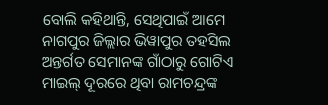ବୋଲି କହିଥାନ୍ତି, ସେଥିପାଇଁ ଆମେ ନାଗପୁର ଜିଲ୍ଲାର ଭିୱାପୁର ତହସିଲ ଅନ୍ତର୍ଗତ ସେମାନଙ୍କ ଗାଁଠାରୁ ଗୋଟିଏ ମାଇଲ୍ ଦୂରରେ ଥିବା ରାମଚନ୍ଦ୍ରଙ୍କ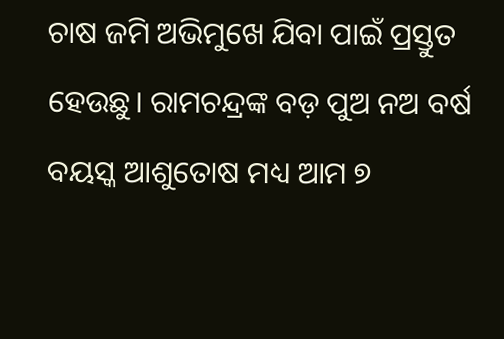ଚାଷ ଜମି ଅଭିମୁଖେ ଯିବା ପାଇଁ ପ୍ରସ୍ତୁତ ହେଉଛୁ। ରାମଚନ୍ଦ୍ରଙ୍କ ବଡ଼ ପୁଅ ନଅ ବର୍ଷ ବୟସ୍କ ଆଶୁତୋଷ ମଧ୍ୟ ଆମ ୭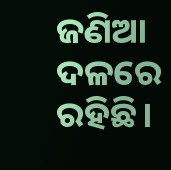ଜଣିଆ ଦଳରେ ରହିଛି।